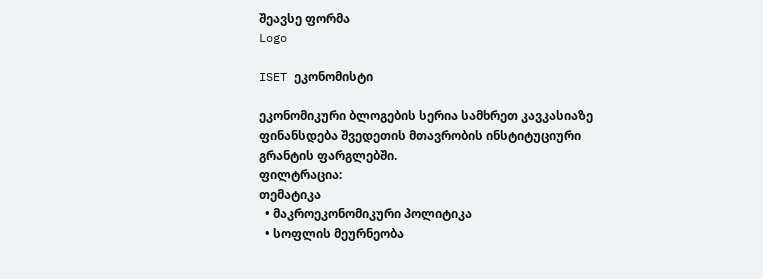შეავსე ფორმა
Logo

ISET ეკონომისტი

ეკონომიკური ბლოგების სერია სამხრეთ კავკასიაზე ფინანსდება შვედეთის მთავრობის ინსტიტუციური გრანტის ფარგლებში.
ფილტრაცია:
თემატიკა
  • მაკროეკონომიკური პოლიტიკა
  • სოფლის მეურნეობა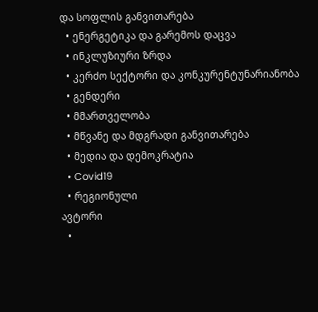და სოფლის განვითარება
  • ენერგეტიკა და გარემოს დაცვა
  • ინკლუზიური ზრდა
  • კერძო სექტორი და კონკურენტუნარიანობა
  • გენდერი
  • მმართველობა
  • მწვანე და მდგრადი განვითარება
  • მედია და დემოკრატია
  • Covid19
  • რეგიონული
ავტორი
  •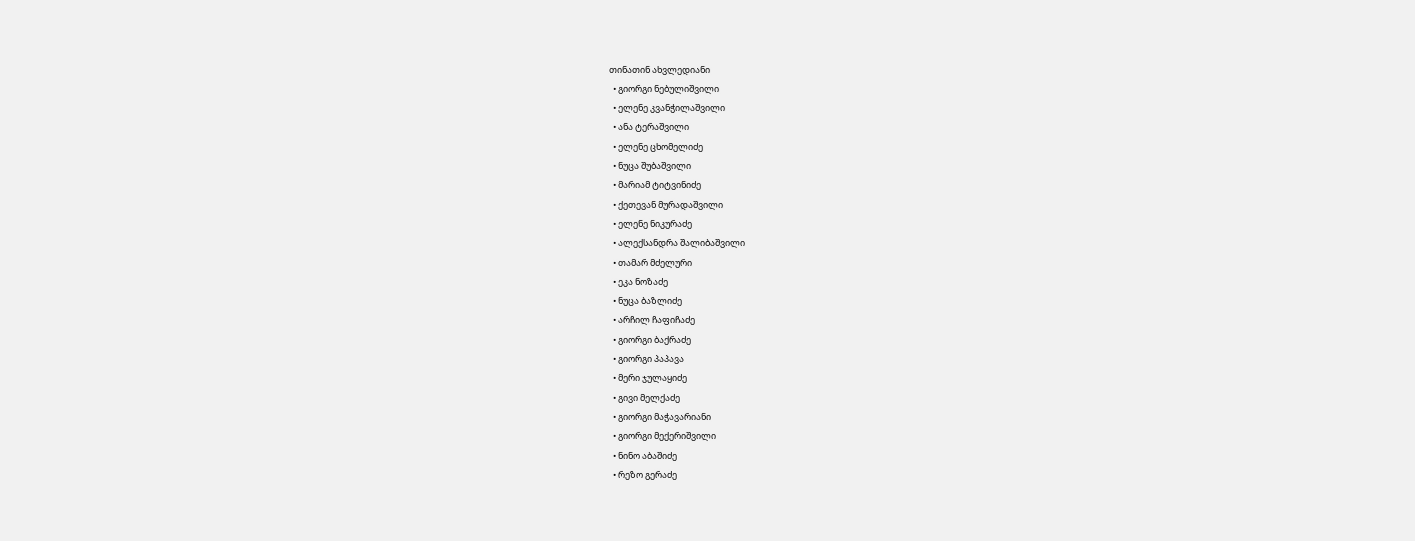თინათინ ახვლედიანი
  • გიორგი ნებულიშვილი
  • ელენე კვანჭილაშვილი
  • ანა ტერაშვილი
  • ელენე ცხომელიძე
  • ნუცა შუბაშვილი
  • მარიამ ტიტვინიძე
  • ქეთევან მურადაშვილი
  • ელენე ნიკურაძე
  • ალექსანდრა შალიბაშვილი
  • თამარ მძელური
  • ეკა ნოზაძე
  • ნუცა ბაზლიძე
  • არჩილ ჩაფიჩაძე
  • გიორგი ბაქრაძე
  • გიორგი პაპავა
  • მერი ჯულაყიძე
  • გივი მელქაძე
  • გიორგი მაჭავარიანი
  • გიორგი მექერიშვილი
  • ნინო აბაშიძე
  • რეზო გერაძე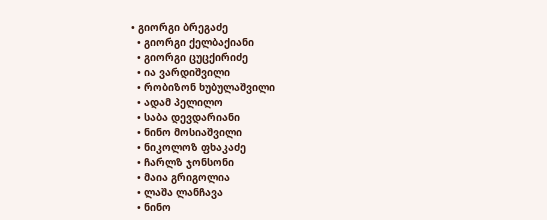• გიორგი ბრეგაძე
  • გიორგი ქელბაქიანი
  • გიორგი ცუცქირიძე
  • ია ვარდიშვილი
  • რობიზონ ხუბულაშვილი
  • ადამ პელილო
  • საბა დევდარიანი
  • ნინო მოსიაშვილი
  • ნიკოლოზ ფხაკაძე
  • ჩარლზ ჯონსონი
  • მაია გრიგოლია
  • ლაშა ლანჩავა
  • ნინო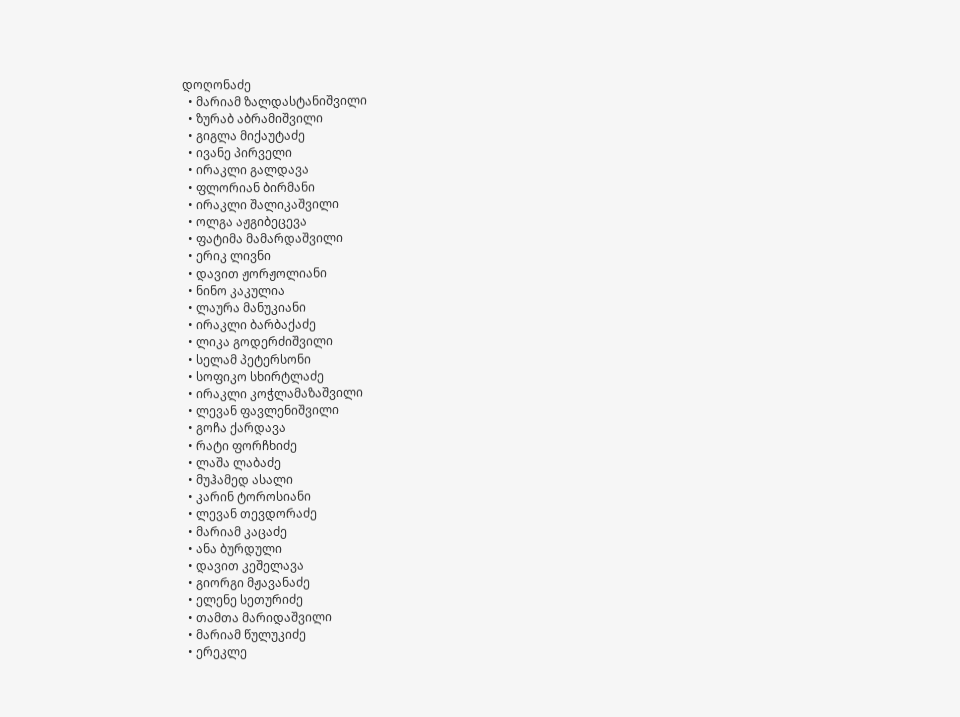დოღონაძე
  • მარიამ ზალდასტანიშვილი
  • ზურაბ აბრამიშვილი
  • გიგლა მიქაუტაძე
  • ივანე პირველი
  • ირაკლი გალდავა
  • ფლორიან ბირმანი
  • ირაკლი შალიკაშვილი
  • ოლგა აჟგიბეცევა
  • ფატიმა მამარდაშვილი
  • ერიკ ლივნი
  • დავით ჟორჟოლიანი
  • ნინო კაკულია
  • ლაურა მანუკიანი
  • ირაკლი ბარბაქაძე
  • ლიკა გოდერძიშვილი
  • სელამ პეტერსონი
  • სოფიკო სხირტლაძე
  • ირაკლი კოჭლამაზაშვილი
  • ლევან ფავლენიშვილი
  • გოჩა ქარდავა
  • რატი ფორჩხიძე
  • ლაშა ლაბაძე
  • მუჰამედ ასალი
  • კარინ ტოროსიანი
  • ლევან თევდორაძე
  • მარიამ კაცაძე
  • ანა ბურდული
  • დავით კეშელავა
  • გიორგი მჟავანაძე
  • ელენე სეთურიძე
  • თამთა მარიდაშვილი
  • მარიამ წულუკიძე
  • ერეკლე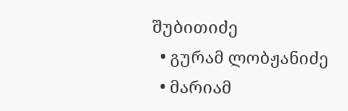შუბითიძე
  • გურამ ლობჟანიძე
  • მარიამ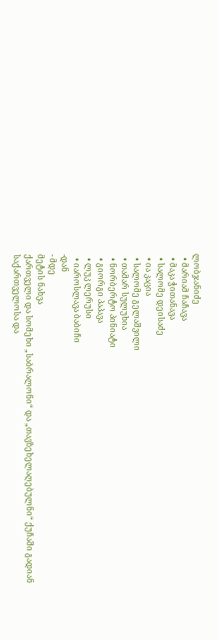ლობჯანიძე
  • მარიამ ჩაჩავა
  • მაკა ჭითანავა
  • სალომე დეისაძე
  • ია კაცია
  • სალომე გელაშვილი
  • თამარ სულუხია
  • ნორბერტო პინიატი
  • გიორგი პაპავა
  • ლუკ ლერუსი
  • იაროსლავა ბაბიჩი
-დან
- მდე
მეტის ნახვა
ქართველი და სომეხი „საბრალონი“ და „თავზეხელაღებულნი“ ქუჩაში გადიან
საქართველოსა და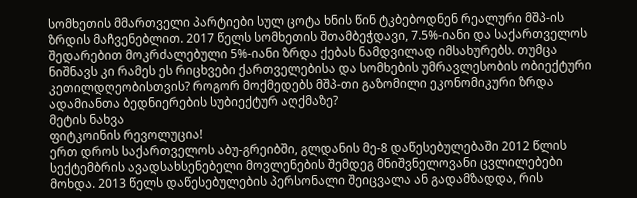სომხეთის მმართველი პარტიები სულ ცოტა ხნის წინ ტკბებოდნენ რეალური მშპ-ის ზრდის მაჩვენებლით. 2017 წელს სომხეთის შთამბეჭდავი, 7.5%-იანი და საქართველოს შედარებით მოკრძალებული 5%-იანი ზრდა ქებას ნამდვილად იმსახურებს. თუმცა ნიშნავს კი რამეს ეს რიცხვები ქართველებისა და სომხების უმრავლესობის ობიექტური კეთილდღეობისთვის? როგორ მოქმედებს მშპ-თი გაზომილი ეკონომიკური ზრდა ადამიანთა ბედნიერების სუბიექტურ აღქმაზე?
მეტის ნახვა
ფიტკოინის რევოლუცია!
ერთ დროს საქართველოს აბუ-გრეიბში, გლდანის მე-8 დაწესებულებაში 2012 წლის სექტემბრის ავადსახსენებელი მოვლენების შემდეგ მნიშვნელოვანი ცვლილებები მოხდა. 2013 წელს დაწესებულების პერსონალი შეიცვალა ან გადამზადდა, რის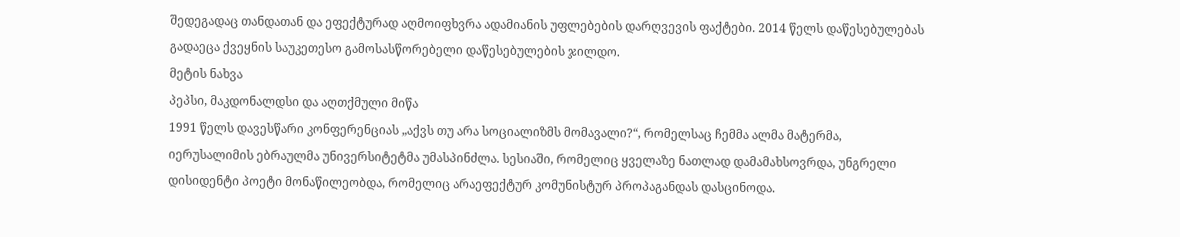შედეგადაც თანდათან და ეფექტურად აღმოიფხვრა ადამიანის უფლებების დარღვევის ფაქტები. 2014 წელს დაწესებულებას გადაეცა ქვეყნის საუკეთესო გამოსასწორებელი დაწესებულების ჯილდო.
მეტის ნახვა
პეპსი, მაკდონალდსი და აღთქმული მიწა
1991 წელს დავესწარი კონფერენციას „აქვს თუ არა სოციალიზმს მომავალი?“, რომელსაც ჩემმა ალმა მატერმა, იერუსალიმის ებრაულმა უნივერსიტეტმა უმასპინძლა. სესიაში, რომელიც ყველაზე ნათლად დამამახსოვრდა, უნგრელი დისიდენტი პოეტი მონაწილეობდა, რომელიც არაეფექტურ კომუნისტურ პროპაგანდას დასცინოდა.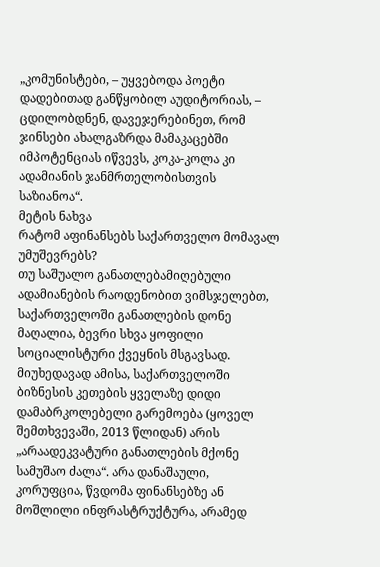„კომუნისტები, – უყვებოდა პოეტი დადებითად განწყობილ აუდიტორიას, – ცდილობდნენ, დავეჯერებინეთ, რომ ჯინსები ახალგაზრდა მამაკაცებში იმპოტენციას იწვევს, კოკა-კოლა კი ადამიანის ჯანმრთელობისთვის საზიანოა“.
მეტის ნახვა
რატომ აფინანსებს საქართველო მომავალ უმუშევრებს?
თუ საშუალო განათლებამიღებული ადამიანების რაოდენობით ვიმსჯელებთ, საქართველოში განათლების დონე მაღალია, ბევრი სხვა ყოფილი სოციალისტური ქვეყნის მსგავსად. მიუხედავად ამისა, საქართველოში ბიზნესის კეთების ყველაზე დიდი დამაბრკოლებელი გარემოება (ყოველ შემთხვევაში, 2013 წლიდან) არის „არაადეკვატური განათლების მქონე სამუშაო ძალა“. არა დანაშაული, კორუფცია, წვდომა ფინანსებზე ან მოშლილი ინფრასტრუქტურა, არამედ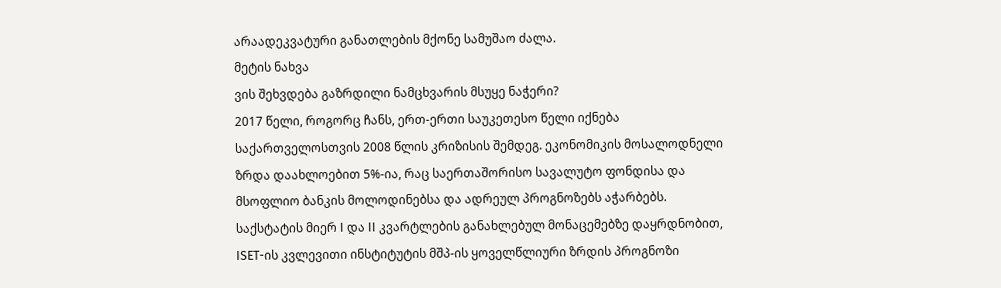არაადეკვატური განათლების მქონე სამუშაო ძალა.
მეტის ნახვა
ვის შეხვდება გაზრდილი ნამცხვარის მსუყე ნაჭერი?
2017 წელი, როგორც ჩანს, ერთ-ერთი საუკეთესო წელი იქნება საქართველოსთვის 2008 წლის კრიზისის შემდეგ. ეკონომიკის მოსალოდნელი ზრდა დაახლოებით 5%-ია, რაც საერთაშორისო სავალუტო ფონდისა და მსოფლიო ბანკის მოლოდინებსა და ადრეულ პროგნოზებს აჭარბებს. საქსტატის მიერ I და II კვარტლების განახლებულ მონაცემებზე დაყრდნობით, ISET-ის კვლევითი ინსტიტუტის მშპ-ის ყოველწლიური ზრდის პროგნოზი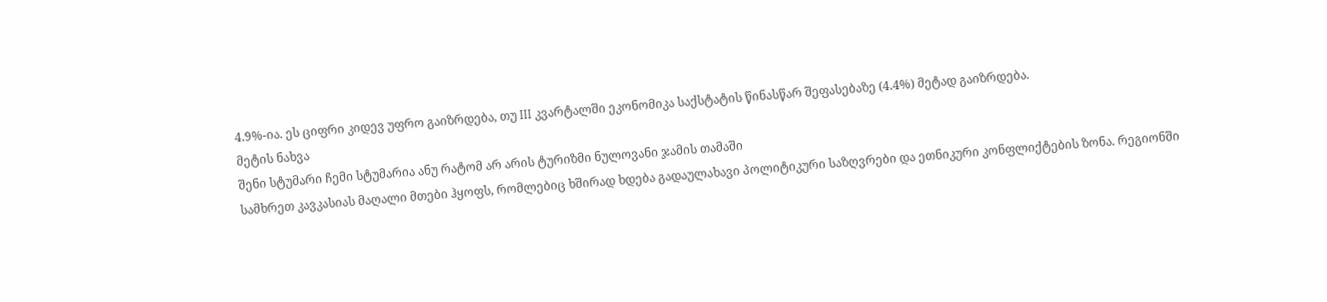4.9%-ია. ეს ციფრი კიდევ უფრო გაიზრდება, თუ III კვარტალში ეკონომიკა საქსტატის წინასწარ შეფასებაზე (4.4%) მეტად გაიზრდება.
მეტის ნახვა
შენი სტუმარი ჩემი სტუმარია ანუ რატომ არ არის ტურიზმი ნულოვანი ჯამის თამაში
სამხრეთ კავკასიას მაღალი მთები ჰყოფს, რომლებიც ხშირად ხდება გადაულახავი პოლიტიკური საზღვრები და ეთნიკური კონფლიქტების ზონა. რეგიონში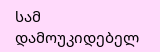სამ დამოუკიდებელ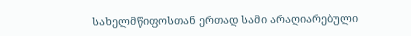სახელმწიფოსთან ერთად სამი არაღიარებული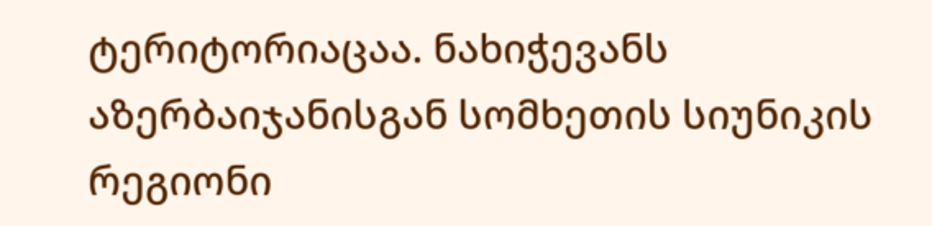ტერიტორიაცაა. ნახიჭევანს აზერბაიჯანისგან სომხეთის სიუნიკის რეგიონი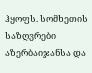ჰყოფს. სომხეთის საზღვრები აზერბაიჯანსა და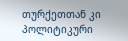თურქეთთან კი პოლიტიკური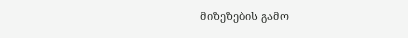მიზეზების გამო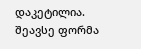დაკეტილია.
შეავსე ფორმა